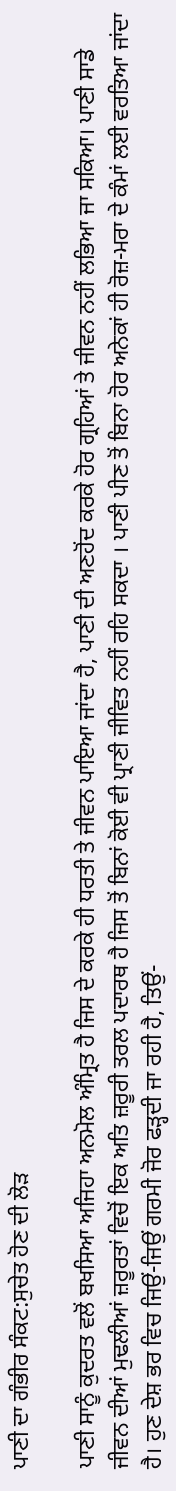ਪਾਣੀ ਦਾ ਗੰਭੀਰ ਸੰਕਟ:ਸੁਚੇਤ ਹੋਣ ਦੀ ਲੋੜ

ਪਾਣੀ ਸਾਨੂੰ ਕੁਦਰਤ ਵਲੋਂ ਬਖਸਿਆ ਅਜਿਹਾ ਅਨਮੋਲ ਅੰਮ੍ਰਿਤ ਹੈ ਜਿਸ ਦੇ ਕਰਕੇ ਹੀ ਧਰਤੀ ਤੇ ਜੀਵਨ ਪਾਇਆ ਜਾਂਦਾ ਹੈ, ਪਾਣੀ ਦੀ ਅਣਹੋਂਦ ਕਰਕੇ ਹੋਰ ਗ੍ਰਹਿਆਂ ਤੇ ਜੀਵਨ ਨਹੀਂ ਲਭਿਆ ਜਾ ਸਕਿਆ। ਪਾਣੀ ਸਾਡੇ ਜੀਵਨ ਦੀਆਂ ਮੁਢਲੀਆਂ ਜ਼ਰੂਰਤਾਂ ਵਿਚੋਂ ਇਕ ਅਤਿ ਜ਼ਰੂਰੀ ਤਰਲ ਪਦਾਰਥ ਹੈ ਜਿਸ ਤੋਂ ਬਿਨਾਂ ਕੋਈ ਵੀ ਪ੍ਰਾਣੀ ਜੀਵਿਤ ਨਹੀਂ ਰਹਿ ਸਕਦਾ । ਪਾਣੀ ਪੀਣ ਤੋਂ ਬਿਨਾ ਹੋਰ ਅਨੇਕਾਂ ਹੀ ਰੋਜ਼-ਮਰਾ ਦੇ ਕੰਮਾਂ ਲਈ ਵਰਤਿਆ ਜਾਂਦਾ ਹੈ। ਹੁਣ ਦੇਸ਼ ਭਰ ਵਿਚ ਜਿਉਂ-ਜਿਉਂ ਗਰਮੀ ਜੋਰ ਫੜ੍ਹਦੀ ਜਾ ਰਹੀ ਹੈ, ਤਿਉਂ-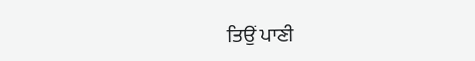ਤਿਉਂ ਪਾਣੀ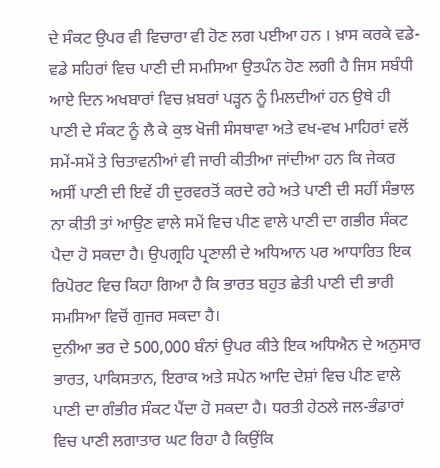ਦੇ ਸੰਕਟ ਉਪਰ ਵੀ ਵਿਚਾਰਾ ਵੀ ਹੋਣ ਲਗ ਪਈਆ ਹਨ । ਖ਼ਾਸ ਕਰਕੇ ਵਡੇ-ਵਡੇ ਸਹਿਰਾਂ ਵਿਚ ਪਾਣੀ ਦੀ ਸਮਸਿਆ ਉਤਪੰਨ ਹੋਣ ਲਗੀ ਹੈ ਜਿਸ ਸਬੰਧੀ ਆਏ ਦਿਨ ਅਖਬਾਰਾਂ ਵਿਚ ਖ਼ਬਰਾਂ ਪੜ੍ਹਨ ਨੂੰ ਮਿਲਦੀਆਂ ਹਨ ਉਥੇ ਹੀ ਪਾਣੀ ਦੇ ਸੰਕਟ ਨੂੰ ਲੈ ਕੇ ਕੁਝ ਖੋਜੀ ਸੰਸਥਾਵਾ ਅਤੇ ਵਖ-ਵਖ ਮਾਹਿਰਾਂ ਵਲੋਂ ਸਮੇਂ-ਸਮੇਂ ਤੇ ਚਿਤਾਵਨੀਆਂ ਵੀ ਜਾਰੀ ਕੀਤੀਆ ਜਾਂਦੀਆ ਹਨ ਕਿ ਜੇਕਰ ਅਸੀਂ ਪਾਣੀ ਦੀ ਇਵੇਂ ਹੀ ਦੁਰਵਰਤੋਂ ਕਰਦੇ ਰਹੇ ਅਤੇ ਪਾਣੀ ਦੀ ਸਹੀਂ ਸੰਭਾਲ ਨਾ ਕੀਤੀ ਤਾਂ ਆਉਣ ਵਾਲੇ ਸਮੇਂ ਵਿਚ ਪੀਣ ਵਾਲੇ ਪਾਣੀ ਦਾ ਗਭੀਰ ਸੰਕਟ ਪੈਦਾ ਹੋ ਸਕਦਾ ਹੈ। ਉਪਗ੍ਰਹਿ ਪ੍ਰਣਾਲੀ ਦੇ ਅਧਿਆਨ ਪਰ ਆਧਾਰਿਤ ਇਕ ਰਿਪੋਰਟ ਵਿਚ ਕਿਹਾ ਗਿਆ ਹੈ ਕਿ ਭਾਰਤ ਬਹੁਤ ਛੇਤੀ ਪਾਣੀ ਦੀ ਭਾਰੀ ਸਮਸਿਆ ਵਿਚੋਂ ਗੁਜਰ ਸਕਦਾ ਹੈ।
ਦੁਨੀਆ ਭਰ ਦੇ 500,000 ਬੰਨਾਂ ਉਪਰ ਕੀਤੇ ਇਕ ਅਧਿਐਨ ਦੇ ਅਨੁਸਾਰ ਭਾਰਤ, ਪਾਕਿਸਤਾਨ, ਇਰਾਕ ਅਤੇ ਸਪੇਨ ਆਦਿ ਦੇਸ਼ਾਂ ਵਿਚ ਪੀਣ ਵਾਲੇ ਪਾਣੀ ਦਾ ਗੰਭੀਰ ਸੰਕਟ ਪੈਂਦਾ ਹੋ ਸਕਦਾ ਹੈ। ਧਰਤੀ ਹੇਠਲੇ ਜਲ-ਭੰਡਾਰਾਂ ਵਿਚ ਪਾਣੀ ਲਗਾਤਾਰ ਘਟ ਰਿਹਾ ਹੈ ਕਿਉਂਕਿ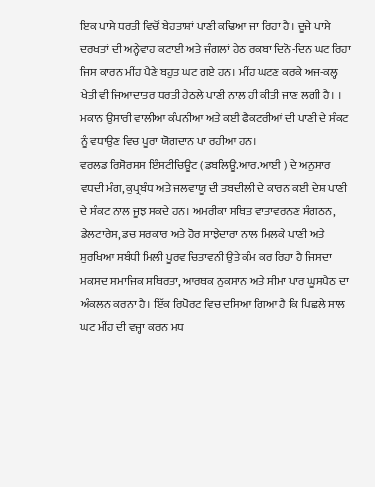ਇਕ ਪਾਸੇ ਧਰਤੀ ਵਿਚੋਂ ਬੇਹਤਾਸ਼ਾਂ ਪਾਣੀ ਕਢਿਆ ਜਾ ਰਿਹਾ ਹੈ। ਦੂਜੇ ਪਾਸੇ ਦਰਖਤਾਂ ਦੀ ਅਨ੍ਹੇਵਾਹ ਕਟਾਈ ਅਤੇ ਜੰਗਲਾਂ ਹੇਠ ਰਕਬਾ ਦਿਨੋ-ਦਿਨ ਘਟ ਰਿਹਾ ਜਿਸ ਕਾਰਨ ਮੀਂਹ ਪੈਣੇ ਬਹੁਤ ਘਟ ਗਏ ਹਨ। ਮੀਂਹ ਘਟਣ ਕਰਕੇ ਅਜ-ਕਲ੍ਹ ਖੇਤੀ ਵੀ ਜਿਆਦਾਤਰ ਧਰਤੀ ਹੇਠਲੇ ਪਾਣੀ ਨਾਲ ਹੀ ਕੀਤੀ ਜਾਣ ਲਗੀ ਹੈ। । ਮਕਾਨ ਉਸਾਰੀ ਵਾਲੀਆ ਕੰਪਨੀਆ ਅਤੇ ਕਈ ਫੈਕਟਰੀਆਂ ਦੀ ਪਾਣੀ ਦੇ ਸੰਕਟ ਨੂੰ ਵਧਾਉਣ ਵਿਚ ਪੂਰਾ ਯੋਗਦਾਨ ਪਾ ਰਹੀਆ ਹਨ।
ਵਰਲਡ ਰਿਸੋਰਸਸ ਇੰਸਟੀਚਿਊਟ (ਡਬਲਿਊ.ਆਰ.ਆਈ ) ਦੇ ਅਨੁਸਾਰ ਵਧਦੀ ਮੰਗ, ਕੁਪ੍ਰਬੰਧ ਅਤੇ ਜਲਵਾਯੂ ਦੀ ਤਬਦੀਲੀ ਦੇ ਕਾਰਨ ਕਈ ਦੇਸ਼ ਪਾਣੀ ਦੇ ਸੰਕਟ ਨਾਲ ਜੂਝ ਸਕਦੇ ਹਨ। ਅਮਰੀਕਾ ਸਥਿਤ ਵਾਤਾਵਰਨਣ ਸੰਗਠਨ, ਡੇਲਟਾਰੇਸ, ਡਚ ਸਰਕਾਰ ਅਤੇ ਹੋਰ ਸਾਝੇਦਾਰਾ ਨਾਲ ਮਿਲਕੇ ਪਾਣੀ ਅਤੇ ਸੁਰਖਿਆ ਸਬੰਧੀ ਮਿਲੀ ਪੂਰਵ ਚਿਤਾਵਨੀ ਉਤੇ ਕੰਮ ਕਰ ਰਿਹਾ ਹੈ ਜਿਸਦਾ ਮਕਸਦ ਸਮਾਜਿਕ ਸਥਿਰਤਾ, ਆਰਥਕ ਨੁਕਸਾਨ ਅਤੇ ਸੀਮਾ ਪਾਰ ਘੂਸਪੈਠ ਦਾ ਅੰਕਲਨ ਕਰਨਾ ਹੈ। ਇੱਕ ਰਿਪੋਰਟ ਵਿਚ ਦਸਿਆ ਗਿਆ ਹੈ ਕਿ ਪਿਛਲੇ ਸਾਲ ਘਟ ਮੀਂਹ ਦੀ ਵਜ੍ਹਾ ਕਰਨ ਮਧ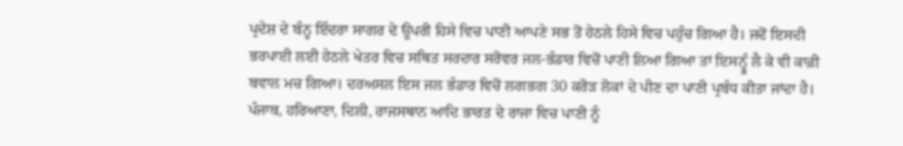ਪ੍ਰਦੇਸ਼ ਦੇ ਬੰਨ੍ਹ ਇੰਦਰਾ ਸਾਗਰ ਦੇ ਊਪਰੀ ਹਿਸੇ ਵਿਚ ਪਾਣੀ ਆਪਣੇ ਸਭ ਤੋਂ ਹੇਠਲੇ ਹਿਸੇ ਵਿਚ ਪਹੁੰਚ ਗਿਆ ਹੈ। ਜਦੋਂ ਇਸਦੀ ਭਰਪਾਈ ਲਈ ਹੇਠਲੇ ਖੇਤਰ ਵਿਚ ਸਥਿਤ ਸਰਦਾਰ ਸਰੋਵਰ ਜਲ-ਭੰਡਾਰ ਵਿਚੋਂ ਪਾਣੀ ਲਿਆ ਗਿਆ ਤਾਂ ਇਸਨ੍ਹੂੰ ਲੈ ਕੇ ਵੀ ਕਾਫ਼ੀ ਬਵਾਲ ਮਚ ਗਿਆ। ਦਰਅਸਲ ਇਸ ਜਲ ਭੰਡਾਰ ਵਿਚੋਂ ਲਗਭਗ 30 ਕਰੋੜ ਲੋਕਾਂ ਦੇ ਪੀਣ ਦਾ ਪਾਣੀ ਪ੍ਰਬੰਧ ਕੀਤਾ ਜਾਂਦਾ ਹੈ। ਪੰਜਾਬ, ਹਰਿਆਣਾ, ਦਿਲੀ, ਰਾਜਸਥਾਨ ਆਦਿ ਭਾਰਤ ਦੇ ਰਾਜਾ ਵਿਚ ਪਾਣੀ ਨੂੰ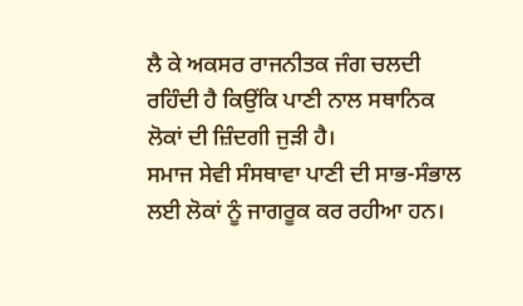ਲੈ ਕੇ ਅਕਸਰ ਰਾਜਨੀਤਕ ਜੰਗ ਚਲਦੀ ਰਹਿੰਦੀ ਹੈ ਕਿਉਂਕਿ ਪਾਣੀ ਨਾਲ ਸਥਾਨਿਕ ਲੋਕਾਂ ਦੀ ਜ਼ਿੰਦਗੀ ਜੁੜੀ ਹੈ।
ਸਮਾਜ ਸੇਵੀ ਸੰਸਥਾਵਾ ਪਾਣੀ ਦੀ ਸਾਭ-ਸੰਭਾਲ ਲਈ ਲੋਕਾਂ ਨੂੰ ਜਾਗਰੂਕ ਕਰ ਰਹੀਆ ਹਨ।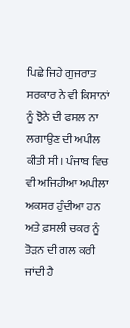ਪਿਛੇ ਜਿਹੇ ਗੁਜਰਾਤ ਸਰਕਾਰ ਨੇ ਵੀ ਕਿਸਾਨਾਂ ਨੂੰ ਝੋਨੇ ਦੀ ਫਸਲ ਨਾ ਲਗਾਉਣ ਦੀ ਅਪੀਲ ਕੀਤੀ ਸੀ। ਪੰਜਾਬ ਵਿਚ ਵੀ ਅਜਿਹੀਆ ਅਪੀਲਾ ਅਕਸਰ ਹੁੰਦੀਆ ਹਨ ਅਤੇ ਫ਼ਸਲੀ ਚਕਰ ਨੂੰ ਤੋੜਨ ਦੀ ਗਲ ਕਰੀ ਜਾਂਦੀ ਹੈ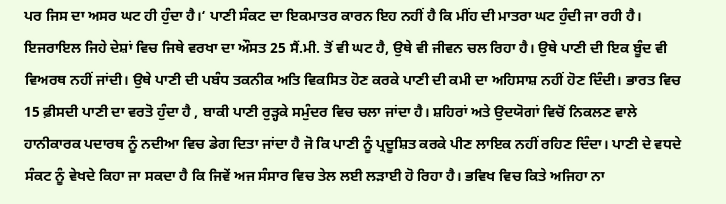ਪਰ ਜਿਸ ਦਾ ਅਸਰ ਘਟ ਹੀ ਹੁੰਦਾ ਹੈ।‘ ਪਾਣੀ ਸੰਕਟ ਦਾ ਇਕਮਾਤਰ ਕਾਰਨ ਇਹ ਨਹੀਂ ਹੈ ਕਿ ਮੀਂਹ ਦੀ ਮਾਤਰਾ ਘਟ ਹੁੰਦੀ ਜਾ ਰਹੀ ਹੈ। ਇਜਰਾਇਲ ਜਿਹੇ ਦੇਸ਼ਾਂ ਵਿਚ ਜਿਥੇ ਵਰਖਾ ਦਾ ਔਸਤ 25 ਸੈਂ.ਮੀ. ਤੋਂ ਵੀ ਘਟ ਹੈ, ਉਥੇ ਵੀ ਜੀਵਨ ਚਲ ਰਿਹਾ ਹੈ। ਉਥੇ ਪਾਣੀ ਦੀ ਇਕ ਬੂੰਦ ਵੀ ਵਿਅਰਥ ਨਹੀਂ ਜਾਂਦੀ। ਉਥੇ ਪਾਣੀ ਦੀ ਪਬੰਧ ਤਕਨੀਕ ਅਤਿ ਵਿਕਸਿਤ ਹੋਣ ਕਰਕੇ ਪਾਣੀ ਦੀ ਕਮੀ ਦਾ ਅਹਿਸਾਸ਼ ਨਹੀਂ ਹੋਣ ਦਿੰਦੀ। ਭਾਰਤ ਵਿਚ 15 ਫ਼ੀਸਦੀ ਪਾਣੀ ਦਾ ਵਰਤੋ ਹੁੰਦਾ ਹੈ , ਬਾਕੀ ਪਾਣੀ ਰੁੜ੍ਹਕੇ ਸਮੁੰਦਰ ਵਿਚ ਚਲਾ ਜਾਂਦਾ ਹੈ। ਸ਼ਹਿਰਾਂ ਅਤੇ ਉਦਯੋਗਾਂ ਵਿਚੋਂ ਨਿਕਲਣ ਵਾਲੇ ਹਾਨੀਕਾਰਕ ਪਦਾਰਥ ਨੂੰ ਨਦੀਆ ਵਿਚ ਡੇਗ ਦਿਤਾ ਜਾਂਦਾ ਹੈ ਜੋ ਕਿ ਪਾਣੀ ਨੂੰ ਪ੍ਰਦੂਸ਼ਿਤ ਕਰਕੇ ਪੀਣ ਲਾਇਕ ਨਹੀਂ ਰਹਿਣ ਦਿੰਦਾ। ਪਾਣੀ ਦੇ ਵਧਦੇ ਸੰਕਟ ਨੂੰ ਵੇਖਦੇ ਕਿਹਾ ਜਾ ਸਕਦਾ ਹੈ ਕਿ ਜਿਵੇਂ ਅਜ ਸੰਸਾਰ ਵਿਚ ਤੇਲ ਲਈ ਲੜਾਈ ਹੋ ਰਿਹਾ ਹੈ। ਭਵਿਖ ਵਿਚ ਕਿਤੇ ਅਜਿਹਾ ਨਾ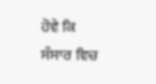ਹੋਵੇ ਕਿ ਸੰਸਾਰ ਵਿਚ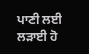ਪਾਣੀ ਲਈ ਲੜਾਈ ਹੋ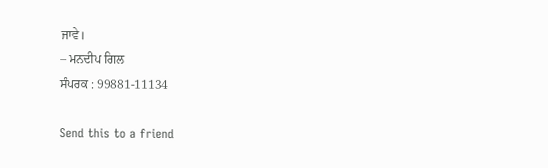ਜਾਵੇ।
– ਮਨਦੀਪ ਗਿਲ
ਸੰਪਰਕ : 99881-11134

Send this to a friend